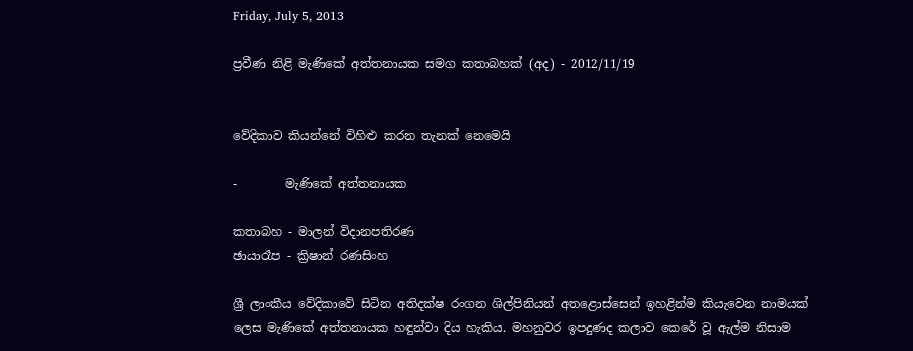Friday, July 5, 2013

ප්‍රවීණ නිළි මැණිකේ අත්තනායක සමග කතාබහක් (අද) - 2012/11/19


වේදිකාව කියන්නේ විහිළු කරන තැනක් නෙමෙයි

-        මැණිකේ අත්තනායක

කතාබහ - මාලන් විදානපතිරණ
ඡායාරෑප - ක්‍රිෂාන් රණසිංහ

ශ්‍රී ලාංකීය වේදිකාවේ සිටින අතිදක්ෂ රංගන ශිල්පිනියන් අතළොස්සෙන් ඉහළින්ම කියැවෙන නාමයක් ලෙස මැණිකේ අත්තනායක හඳුන්වා දිය හැකිය. මහනුවර ඉපදුණද කලාව කෙරේ වූ ඇල්ම නිසාම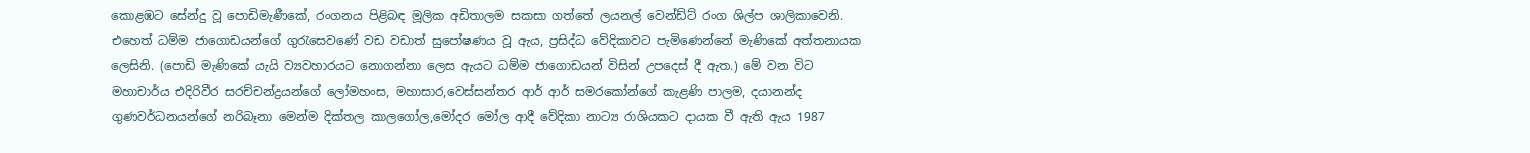කොළඹට සේන්දු වූ පොඩිමැණීකේ, රංගනය පිළිබඳ මූලික අඩිතාලම සකසා ගත්තේ ලයනල් වෙන්ඩ්ට් රංග ශිල්ප ශාලිකාවෙනි. එහෙත් ධම්ම ජාගොඩයන්ගේ ගුරැසෙවණේ වඩ වඩාත් සුපෝෂණය වූ ඇය, ප්‍රසිද්ධ වේදිකාවට පැමිණෙන්නේ මැණිකේ අත්තනායක ලෙසිනි. (පොඩි මැණිකේ යැයි ව්‍යවහාරයට නොගන්නා ලෙස ඇයට ධම්ම ජාගොඩයන් විසින් උපදෙස් දී ඇත.) මේ වන විට මහාචාර්ය එදිරිවීර සරච්චන්ද්‍රයන්ගේ ලෝමහංස, මහාසාර,වෙස්සන්තර ආර් ආර් සමරකෝන්ගේ කැළණි පාලම, දයානන්ද ගුණවර්ධනයන්ගේ නරිබෑනා මෙන්ම දික්තල කාලගෝල,මෝදර මෝල ආදී වේදිකා නාට්‍ය රාශියකට දායක වී ඇති ඇය 1987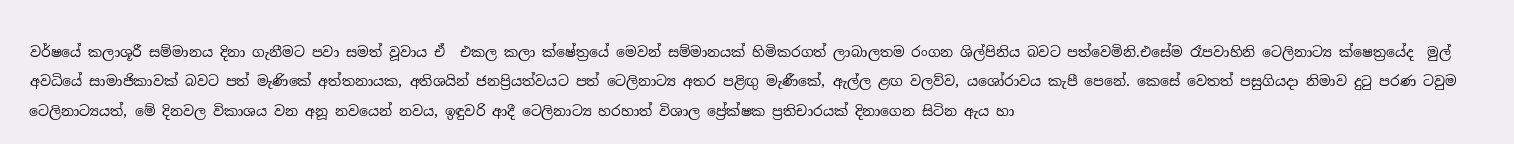වර්ෂයේ කලාශූරී සම්මානය දිනා ගැනීමට පවා සමත් වූවාය ඒ  එකල කලා ක්ෂේත්‍රයේ මෙවන් සම්මානයක් හිමිකරගත් ලාබාලතම රංගන ශිල්පිනිය බවට පත්වෙමිනි.එසේම රෑපවාහිනි ටෙලිනාට්‍ය ක්ෂෙත්‍රයේද  මුල් අවධියේ සාමාජිකාවක් බවට පත් මැණිකේ අත්තනායක, අතිශයින් ජනප්‍රියත්වයට පත් ටෙලිනාට්‍ය අතර පළිඟු මැණීකේ, ඇල්ල ළඟ වලව්ව, යශෝරාවය කැපී පෙනේ. කෙසේ වෙතත් පසුගියදා නිමාව දුටු පරණ ටවුම ටෙලිනාට්‍යයත්, මේ දිනවල විකාශය වන අනූ නවයෙන් නවය, ඉඳුවරි ආදී ටෙලිනාට්‍ය හරහාත් විශාල ප්‍රේක්ෂක ප්‍රතිචාරයක් දිනාගෙන සිටින ඇය හා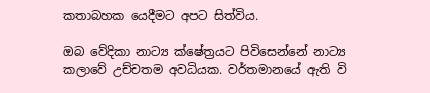කතාබහක යෙදීමට අපට සිත්විය.

ඔබ වේදිකා නාට්‍ය ක්ෂේත්‍රයට පිවිසෙන්නේ නාට්‍ය කලාවේ උච්චතම අවධියක. වර්තමානයේ ඇති වි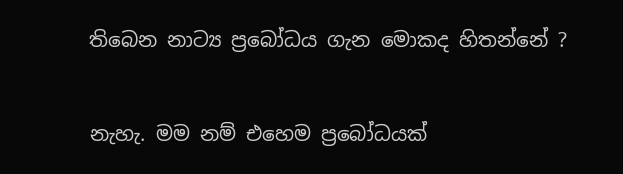තිබෙන නාට්‍ය ප්‍රබෝධය ගැන මොකද හිතන්නේ ?

නැහැ. මම නම් එහෙම ප්‍රබෝධයක්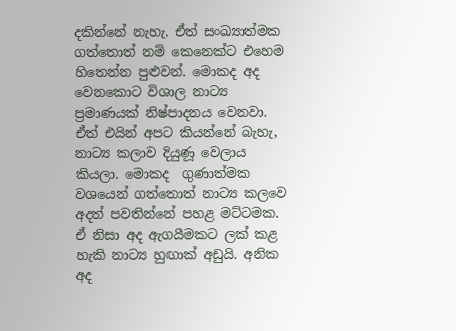දකින්නේ නැහැ. ඒත් සංඛ්‍යාත්මක ගත්තොත් නම් කෙනෙක්ට එහෙම හිතෙන්න පුළුවන්. මොකද අද වෙනකොට විශාල නාට්‍ය ප්‍රමාණයක් නිෂ්පාදනය වෙනවා. ඒත් එයින් අපට කියන්නේ බැහැ, නාට්‍ය කලාව දියුණූ වෙලාය කියලා. මොකද  ගුණාත්මක වශයෙන් ගත්තොත් නාට්‍ය කලවෙ අදත් පවතින්නේ පහළ මට්ටමක. ඒ නිසා අද ඇගයීමකට ලක් කළ හැකි නාට්‍ය හුඟාක් අඩුයි. අනික අද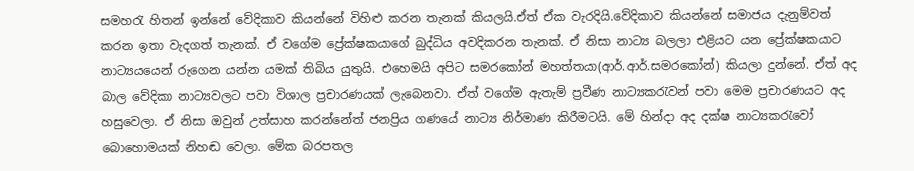සමහරැ හිතන් ඉන්නේ වේදිකාව කියන්නේ විහිළු කරන තැනක් කියලයි.ඒත් ඒක වැරදියි.වේදිකාව කියන්නේ සමාජය දැනුම්වත් කරන ඉතා වැදගත් තැනක්. ඒ වගේම ප්‍රේක්ෂකයාගේ බුද්ධිය අවදිකරන තැනක්. ඒ නිසා නාට්‍ය බලලා එළියට යන ප්‍රේක්ෂකයාට නාට්‍යයයෙන් රුගෙන යන්න යමක් තිබිය යුතුයි. එහෙමයි අපිට සමරකෝන් මහත්තයා(ආර්.ආර්.සමරකෝන්) කියලා දුන්නේ. ඒත් අද බාල වේදිකා නාට්‍යවලට පවා විශාල ප්‍රචාරණයක් ලැබෙනවා. ඒත් වගේම ඇතැම් ප්‍රවීණ නාට්‍යකරැවන් පවා මෙම ප්‍රචාරණයට අද හසුවෙලා. ඒ නිසා ඔවුන් උත්සාහ කරන්නේත් ජනප්‍රිය ගණයේ නාට්‍ය නිර්මාණ කිරීමටයි. මේ හින්දා අද දක්ෂ නාට්‍යකරැවෝ බොහොමයක් නිහඬ වෙලා. මේක බරපතල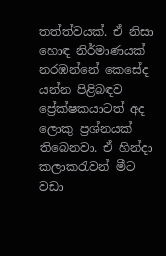තත්ත්වයක්. ඒ නිසා හොඳ නිර්මාණයක් නරඹන්නේ කෙසේද යන්න පිළිබඳව ප්‍රේක්ෂකයාටත් අද ලොකු ප්‍රශ්නයක් තිබෙනවා. ඒ හින්දා කලාකරැවන් මීට වඩා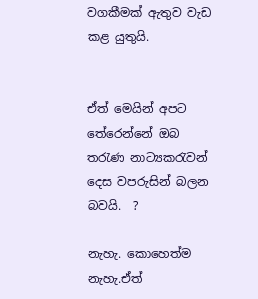වගකීමක් ඇතුව වැඩ කළ යුතුයි.


ඒත් මෙයින් අපට තේරෙන්නේ ඔබ තරැණ නාට්‍යකරැවන් දෙස වපරුසින් බලන බවයි.  ?

නැහැ. කොහෙත්ම නැහැ.ඒත්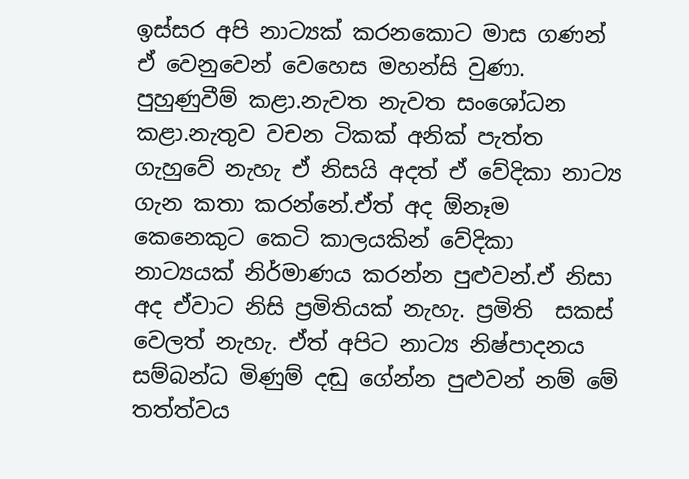ඉස්සර අපි නාට්‍යක් කරනකොට මාස ගණන් ඒ වෙනුවෙන් වෙහෙස මහන්සි වුණා. පුහුණුවීම් කළා.නැවත නැවත සංශෝධන කළා.නැතුව වචන ටිකක් අනික් පැත්ත ගැහුවේ නැහැ ඒ නිසයි අදත් ඒ වේදිකා නාට්‍ය ගැන කතා කරන්නේ.ඒත් අද ඕනෑම කෙනෙකුට කෙටි කාලයකින් වේදිකා නාට්‍යයක් නිර්මාණය කරන්න පුළුවන්.ඒ නිසා අද ඒවාට නිසි ප්‍රමිතියක් නැහැ. ප්‍රමිති  සකස් වෙලත් නැහැ. ඒත් අපිට නාට්‍ය නිෂ්පාදනය සම්බන්ධ මිණුම් දඬු ගේන්න පුළුවන් නම් මේ තත්ත්වය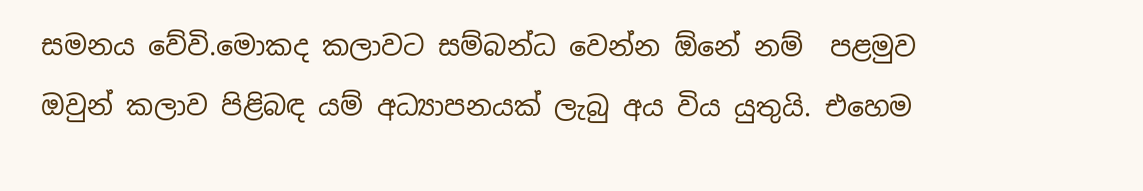සමනය වේවි.මොකද කලාවට සම්බන්ධ වෙන්න ඕනේ නම්  පළමුව ඔවුන් කලාව පිළිබඳ යම් අධ්‍යාපනයක් ලැබු අය විය යුතුයි. එහෙම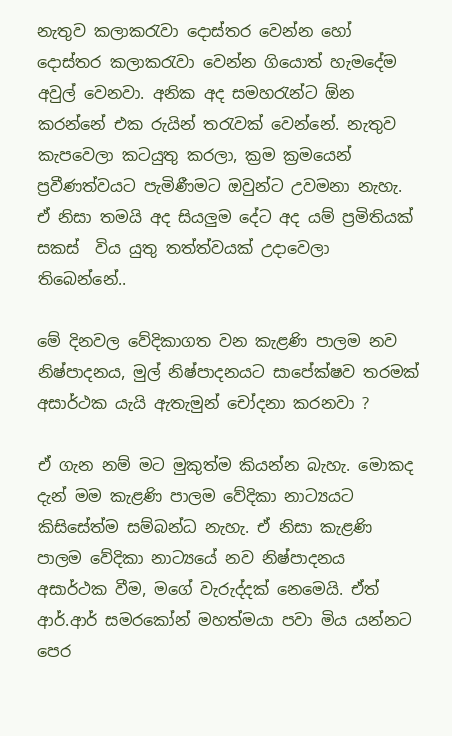නැතුව කලාකරැවා දොස්තර වෙන්න හෝ දොස්තර කලාකරැවා වෙන්න ගියොත් හැමදේම අවුල් වෙනවා. අනික අද සමහරැන්ට ඕන කරන්නේ එක රුයින් තරැවක් වෙන්නේ. නැතුව කැපවෙලා කටයුතු කරලා, ක්‍රම ක්‍රමයෙන් ප්‍රවීණත්වයට පැමිණීමට ඔවුන්ට උවමනා නැහැ. ඒ නිසා තමයි අද සියලුම දේට අද යම් ප්‍රමිතියක් සකස්  විය යුතු තත්ත්වයක් උදාවෙලා තිබෙන්නේ..

මේ දිනවල වේදිකාගත වන කැළණි පාලම නව නිෂ්පාදනය, මුල් නිෂ්පාදනයට සාපේක්ෂව තරමක් අසාර්ථක යැයි ඇතැමුන් චෝදනා කරනවා ?

ඒ ගැන නම් මට මුකුත්ම කියන්න බැහැ. මොකද දැන් මම කැළණි පාලම වේදිකා නාට්‍යයට කිසිසේත්ම සම්බන්ධ නැහැ. ඒ නිසා කැළණි පාලම වේදිකා නාට්‍යයේ නව නිෂ්පාදනය අසාර්ථක වීම, මගේ වැරුද්දක් නෙමෙයි. ඒත් ආර්.ආර් සමරකෝන් මහත්මයා පවා මිය යන්නට පෙර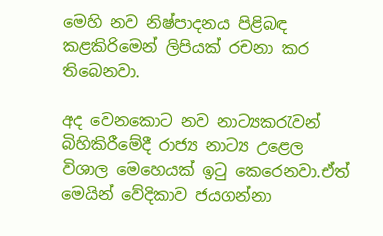මෙහි නව නිෂ්පාදනය පිළිබඳ කළකිරිමෙන් ලිපියක් රචනා කර තිබෙනවා.

අද වෙනකොට නව නාට්‍යකරැවන් බිහිකිරීමේදී රාජ්‍ය නාට්‍ය උළෙල විශාල මෙහෙයක් ඉටු කෙරෙනවා.ඒත් මෙයින් වේදිකාව ජයගන්නා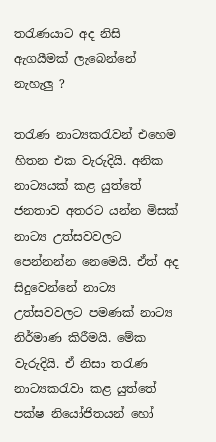තරැණයාට අද නිසි ඇගයීමක් ලැබෙන්නේ නැහැලු ?

තරැණ නාට්‍යකරැවන් එහෙම හිතන එක වැරුදියි. අනික නාට්‍යයක් කළ යුත්තේ ජනතාව අතරට යන්න මිසක් නාට්‍ය උත්සවවලට පෙන්නන්න නෙමෙයි. ඒත් අද සිදුවෙන්නේ නාට්‍ය උත්සවවලට පමණක් නාට්‍ය නිර්මාණ කිරීමයි. මේක වැරුදියි. ඒ නිසා තරැණ නාට්‍යකරැවා කළ යුත්තේ පක්ෂ නියෝජිතයන් හෝ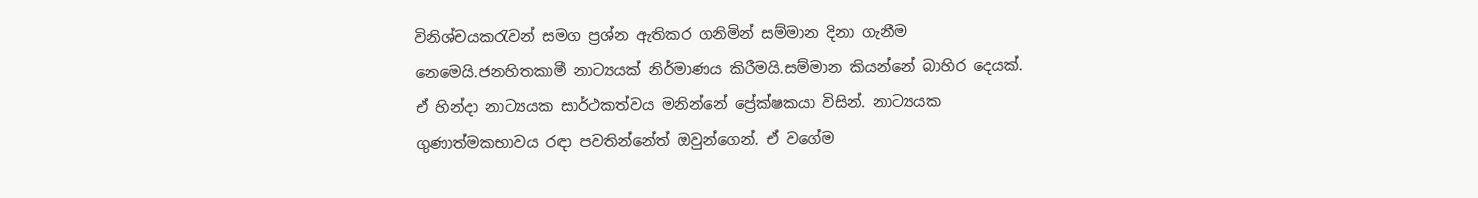විනිශ්චයකරැවන් සමග ප්‍රශ්න ඇතිකර ගනිමින් සම්මාන දිනා ගැනීම නෙමෙයි.ජනහිතකාමී නාට්‍යයක් නිර්මාණය කිරීමයි.සම්මාන කියන්නේ බාහිර දෙයක්. ඒ හින්දා නාට්‍යයක සාර්ථකත්වය මනින්නේ ප්‍රේක්ෂකයා විසින්. නාට්‍යයක ගුණාත්මකභාවය රඳා පවතින්නේත් ඔවුන්ගෙන්. ඒ වගේම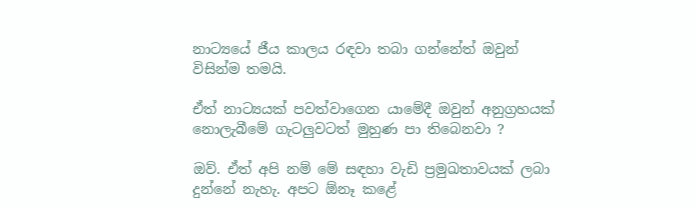නාට්‍යයේ ජීය කාලය රඳවා තබා ගන්නේත් ‍ඔවුන් විසින්ම තමයි.

ඒත් නාට්‍යයක් පවත්වාගෙන යාමේදී ඔවුන් අනුග්‍රහයක් නොලැබීමේ ගැටලුවටත් මුහුණ පා තිබෙනවා ?

ඔව්. ඒත් අපි නම් මේ සඳහා වැඩි ප්‍රමුඛතාවයක් ලබා දුන්නේ නැහැ. අපට ඕනෑ කළේ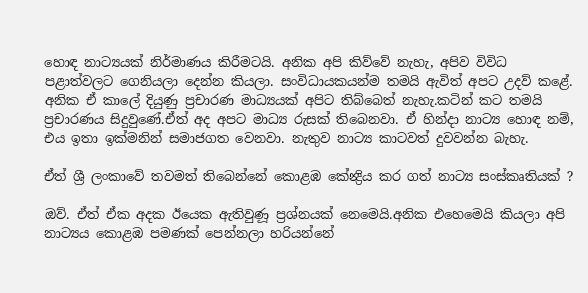හොඳ නාට්‍යයක් නිර්මාණය කිරීමටයි. අනික අපි කිව්වේ නැහැ, අපිව විවිධ පළාත්වලට ගෙනියලා දෙන්න කියලා. සංවිධායකයන්ම තමයි ඇවිත් අපට උදව් ‍කළේ. අනික ඒ කාලේ ‍දියුණු ප්‍රචාරණ මාධ්‍යයක් අපිට තිබ්බෙත් නැහැ.කටින් කට තමයි ප්‍රචාරණය සිදුවුණේ.ඒත් අද අපට මාධ්‍ය රුසක් තිබෙනවා. ඒ හින්දා නාට්‍ය හොඳ නම්, එය ඉතා ඉක්මනින් සමාජගත වෙනවා. නැතුව නාට්‍ය කාටවත් දුවවන්න බැහැ.

ඒත් ශ්‍රී ලංකාවේ තවමත් තිබෙන්නේ කොළඹ කේන්‍ද්‍රිය කර ගත් නාට්‍ය සංස්කෘතියක් ?

ඔව්. ඒත් ඒක අදක ඊයෙක ඇතිවුණූ ප්‍රශ්නයක් නෙමෙයි.අනික එහෙමෙයි කියලා අපි නාට්‍යය කොළඹ පමණක් පෙන්නලා හරියන්නේ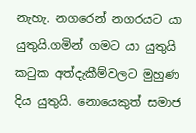නැහැ. නගරෙන් නගරයට යා යුතුයි.ගමින් ගමට යා යුතුයි කටුක අත්දැකීම්වලට මුහුණ දිය යුතුයි. නොයෙකුත් සමාජ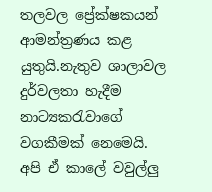තලවල ප්‍රේක්ෂකයන් ආමන්ත්‍රණය කළ යුතුයි.නැතුව ශාලාවල දුර්වලතා හැදීම නාට්‍යකරැවාගේ වගකීමක් නෙමෙයි. අපි ඒ කාලේ වවුල්ලු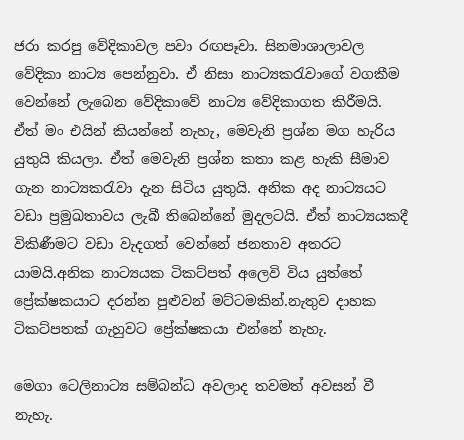ජරා කරපු වේදිකාවල පවා රඟපෑවා. සිනමාශාලාවල වේදිකා නාට්‍ය පෙන්නුවා. ඒ නිසා නාට්‍යකරැවාගේ වගකීම වෙන්නේ ලැබෙන වේදිකාවේ නාට්‍ය වේදිකාගත කිරීමයි. ඒත් මං එයින් කියන්නේ නැහැ, මෙවැනි ප්‍රශ්න මග හැරිය යුතුයි කියලා. ඒත් මෙවැනි ප්‍රශ්න කතා කළ හැකි සීමාව ගැන නාට්‍යකරැවා දැන සිටිය යුතුයි. අනික අද නාට්‍යයට වඩා ප්‍රමුඛතාවය ලැබී තිබෙන්නේ මුදලටයි. ඒත් නාට්‍යයකදී විකිණීමට වඩා වැදගත් වෙන්නේ ජනතාව අතරට යාමයි.අනික නාට්‍යයක ටිකට්පත් අලෙවි විය යුත්තේ ප්‍රේක්ෂකයාට දරන්න පුළුවන් මට්ටමකින්.නැතුව දාහක ටිකට්පතක් ගැහුවට ප්‍රේක්ෂකයා එන්නේ නැහැ.

මෙගා ටෙලිනාට්‍ය සම්බන්ධ අවලාද තවමත් අවසන් වී නැහැ.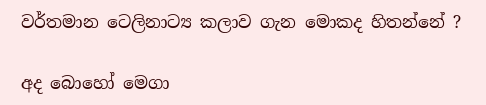වර්තමාන ටෙලිනාට්‍ය කලා‍ව ගැන මොකද හිතන්නේ ?

අද බොහෝ මෙගා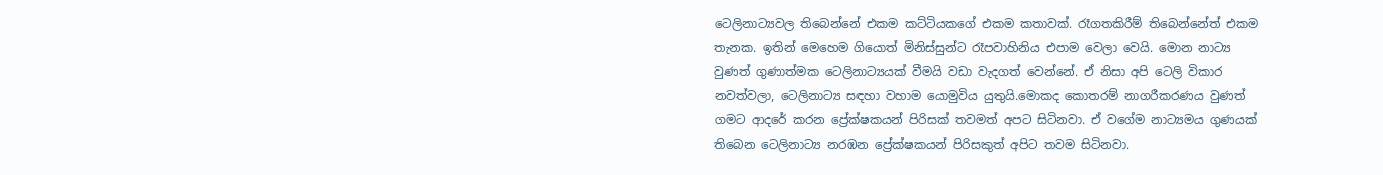ටෙලිනාට්‍යවල තිබෙන්නේ එකම කට්ටියකගේ එකම කතාවක්. රෑගතකිරීම් තිබෙන්නේත් එකම තැනක. ඉතින් මෙහෙම ගියොත් මිනිස්සුන්ට රෑපවාහිනිය එපාම වෙලා වෙයි. මොන නාට්‍ය වුණත් ගුණාත්මක ටෙලිනාට්‍යයක් වීමයි වඩා වැදගත් වෙන්නේ. ඒ නිසා අපි ටෙලි විකාර නවත්වලා, ටෙලිනාට්‍ය සඳහා වහාම යොමුවිය යුතුයි.මොකද කොතරම් නාගරීකරණය වුණත් ගමට ආදරේ ‍කරන ප්‍රේක්ෂකයන් පිරිසක් තවමත් අපට සිටිනවා. ඒ වගේම නාට්‍යමය ගුණයක් තිබෙන ටෙලිනාට්‍ය නරඹන ප්‍රේක්ෂකයන් පිරිසකුත් අපිට තවම සිටිනවා.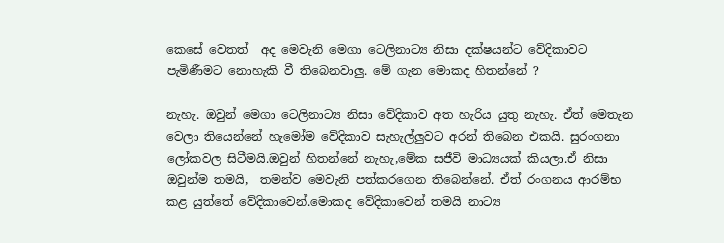කෙසේ වෙතත්  අද මෙවැනි ‍මෙගා ටෙලිනාට්‍ය නිසා දක්ෂයන්ට වේදිකාවට පැමිණීමට නොහැකි වී තිබෙනවාලු. මේ ගැන මොකද හිතන්නේ ?

නැහැ. ඔවුන් මෙගා ටෙලිනාට්‍ය නිසා වේදිකාව අත හැරිය යුතු නැහැ. ඒත් මෙතැන වෙලා තියෙන්නේ හැමෝම වේදිකාව සැහැල්ලුවට අරන් තිබෙන එකයි. සුරංගනා ලෝකවල සිටීමයි.ඔවුන් හිතන්නේ නැහැ,මේක සජීවි මාධ්‍යයක් කියලා.ඒ නිසා ඔවුන්ම තමයි,  තමන්ව මෙවැනි පත්කරගෙන තිබෙන්නේ. ඒත් රංගනය ආරම්භ කළ යුත්තේ වේදිකාවෙන්.මොකද වේදිකාවෙන් තමයි නාට්‍ය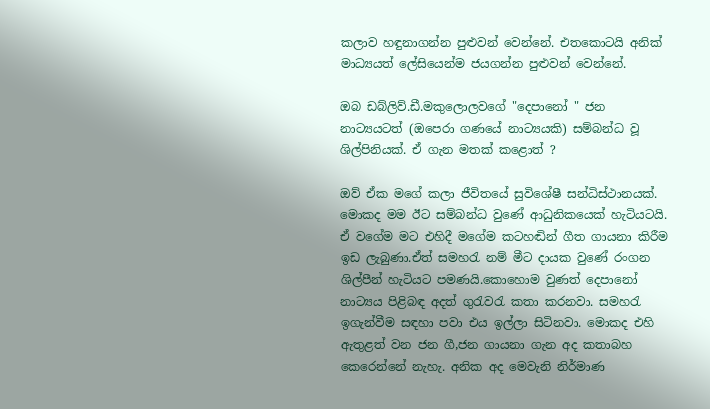කලාව හඳුනාගන්න පුළුවන්‍ වෙන්නේ. එතකොටයි අනික් මාධ්‍යයත් ලේසියෙන්ම ජයගන්න පුළුවන් වෙන්නේ.

ඔබ ඩබ්ලිව්.ඩී.මකුලොලවගේ "දෙපානෝ " ජන නාට්‍යයටත් (ඔපෙරා ගණයේ නාට්‍යයකි) සම්බන්ධ වූ ශිල්පිනියක්. ඒ ගැන මතක් කළොත් ?

ඔව් ඒක මගේ කලා ජීවිතයේ සුවිශේෂී සන්ධිස්ථානයක්. මොකද මම ඊට සම්බන්ධ වුණේ ආධුනිකයෙක් හැටියටයි. ඒ වගේම මට එහිදී මගේම කටහඬින් ගීත ගායනා කිරීම ඉඩ ලැබුණා.ඒත් සමහරැ නම් මීට දායක වුණේ රංගන ශිල්පීන් හැටියට පමණයි.කොහොම වුණත් ‍දෙපානෝ නාට්‍යය පිළිබඳ අදත් ගුරැවරැ කතා කරනවා. සමහරැ ඉගැන්වීම සඳහා පවා එය ඉල්ලා සිටිනවා. මොකද එහි ඇතුළත් වන ජන ගී,ජන ගායනා ගැන අද කතාබහ කෙරෙන්නේ නැහැ. අනික අද මෙවැනි නිර්මාණ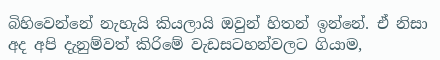බිහිවෙන්නේ නැහැයි කියලායි ඔවුන් හිතන් ඉන්නේ. ඒ නිසා අද අපි දැනුම්වත් කිරිමේ වැඩසටහන්වලට ගියාම,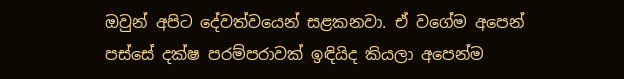ඔවුන් අපිට දේව‍ත්වයෙන් සළකනවා. ඒ ව‍‍ගේම අපෙන් පස්සේ දක්ෂ පරම්පරාවක් ඉඳියිද කියලා අපෙන්ම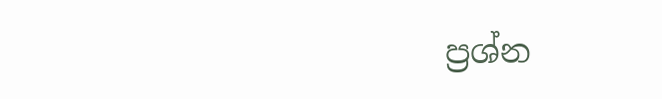ප්‍රශ්න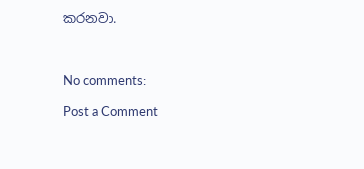කරනවා.



No comments:

Post a Comment